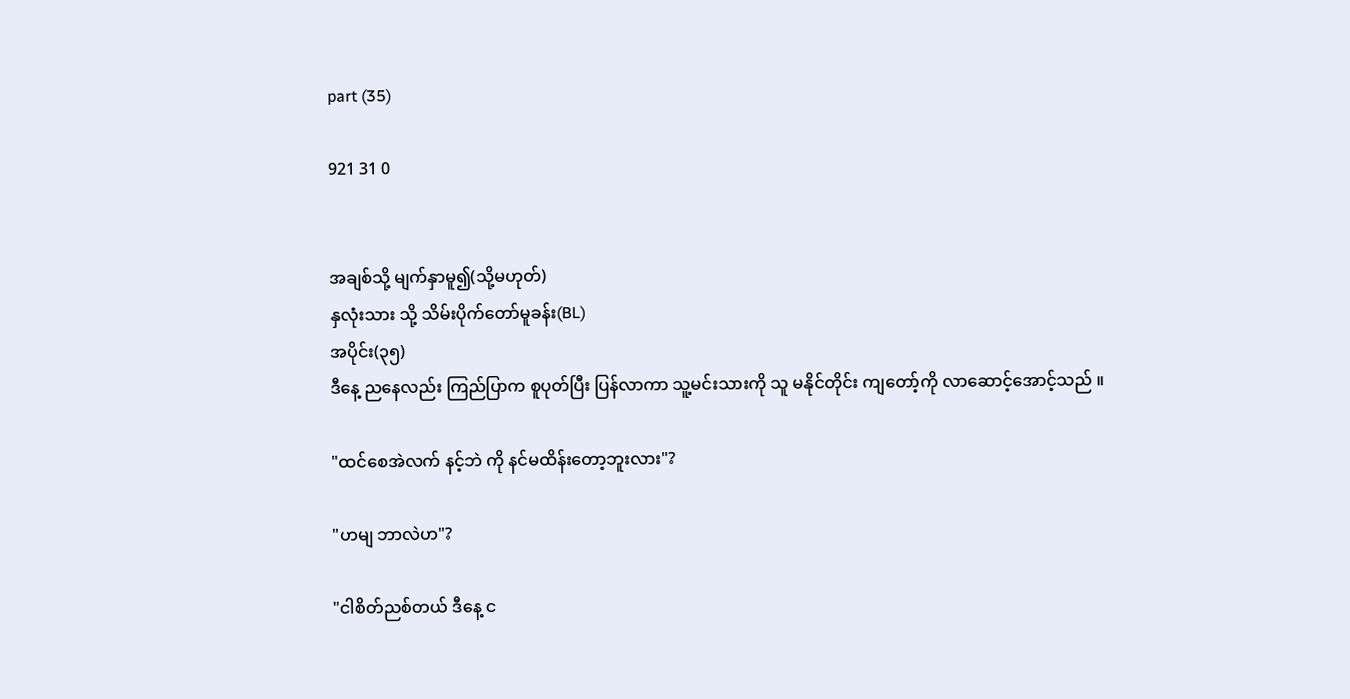part (35)

921 31 0


အချစ်သို့ မျက်နှာမူ၍(သို့မဟုတ်)
နှလုံးသား သို့ သိမ်းပိုက်တော်မူခန်း(BL)
အပိုင်း(၃၅)
ဒီနေ့ ညနေလည်း ကြည်ပြာက စူပုတ်ပြီး ပြန်လာကာ သူ့မင်းသားကို သူ မနိုင်တိုင်း ကျတော့်ကို လာဆောင့်အောင့်သည် ။

"ထင်စေအဲလက် နင့်ဘဲ ကို နင်မထိန်းတော့ဘူးလား"?

"ဟမျ ဘာလဲဟ"?

"ငါစိတ်ညစ်တယ် ဒီနေ့ င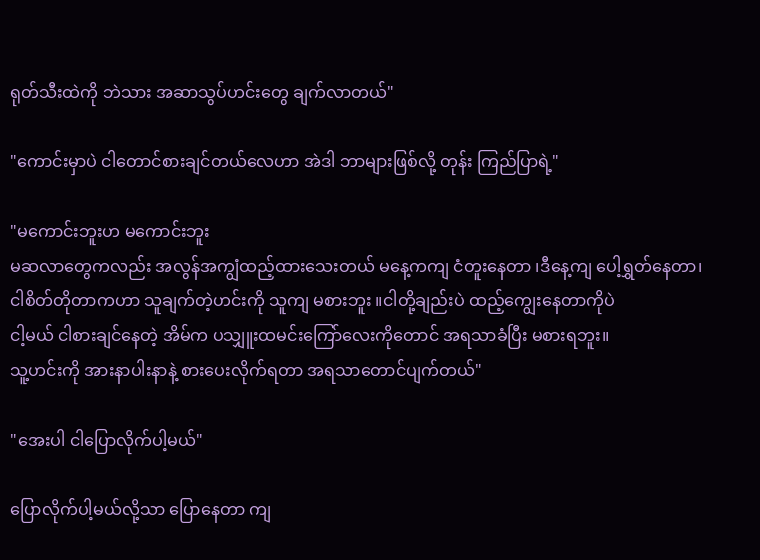ရုတ်သီးထဲကို ဘဲသား အဆာသွပ်ဟင်းတွေ ချက်လာတယ်"

"ကောင်းမှာပဲ ငါတောင်စားချင်တယ်လေဟာ အဲဒါ ဘာများဖြစ်လို့ တုန်း ကြည်ပြာရဲ့"

"မကောင်းဘူးဟ မကောင်းဘူး
မဆလာတွေကလည်း အလွန်အကျွံထည့်ထားသေးတယ် မနေ့ကကျ ငံတူးနေတာ ၊ဒီနေ့ကျ ပေါ့ရွှတ်နေတာ၊
ငါစိတ်တိုတာကဟာ သူချက်တဲ့ဟင်းကို သူကျ မစားဘူး ။ငါတို့ချည်းပဲ ထည့်ကျွေးနေတာကိုပဲ
ငါ့မယ် ငါစားချင်နေတဲ့ အိမ်က ပသျှူးထမင်းကြော်လေးကိုတောင် အရသာခံပြီး မစားရဘူး။
သူ့ဟင်းကို အားနာပါးနာနဲ့ စားပေးလိုက်ရတာ အရသာတောင်ပျက်တယ်"

"အေးပါ ငါပြောလိုက်ပါ့မယ်"

ပြောလိုက်ပါ့မယ်လို့သာ ပြောနေတာ ကျ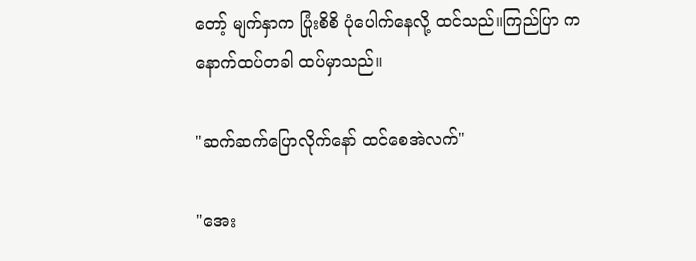တော့် မျက်နှာက ပြုံးစိစိ ပုံပေါက်နေလို့ ထင်သည်။ကြည်ပြာ က နောက်ထပ်တခါ ထပ်မှာသည်။

"ဆက်ဆက်ပြောလိုက်နော် ထင်စေအဲလက်"

"အေး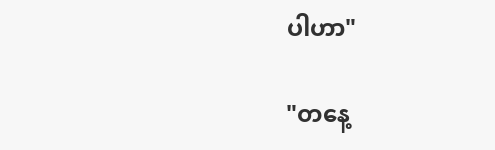ပါဟာ"

"တနေ့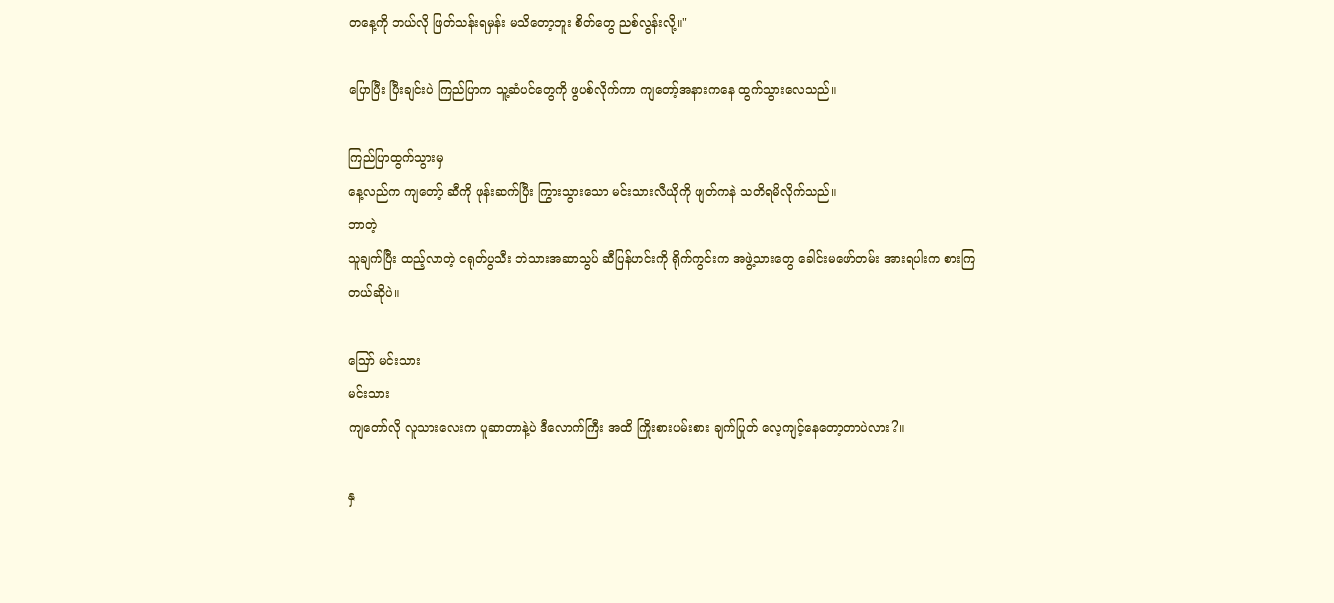တနေ့ကို ဘယ်လို ဖြတ်သန်းရမှန်း မသိတော့ဘူး စိတ်တွေ ညစ်လွန်းလို့။"

ပြောပြီး ပြီးချင်းပဲ ကြည်ပြာက သူ့ဆံပင်တွေကို ဖွပစ်လိုက်ကာ ကျတော့်အနားကနေ ထွက်သွားလေသည်။

ကြည်ပြာထွက်သွားမှ
နေ့လည်က ကျတော့် ဆီကို ဖုန်းဆက်ပြီး ကြွားသွားသော မင်းသားလီယိုကို ဖျတ်ကနဲ သတိရမိလိုက်သည်။
ဘာတဲ့
သူချက်ပြီး ထည့်လာတဲ့ ငရုတ်ပွသီး ဘဲသားအဆာသွပ် ဆီပြန်ဟင်းကို ရိုက်ကွင်းက အဖွဲ့သားတွေ ခေါင်းမဖော်တမ်း အားရပါးက စားကြတယ်ဆိုပဲ။

ဪ မင်းသား
မင်းသား
ကျတော်လို လူသားလေးက ပူဆာတာနဲ့ပဲ ဒီလောက်ကြီး အထိ ကြိုးစားပမ်းစား ချက်ပြုတ် လေ့ကျင့်နေတော့တာပဲလား?။

နှ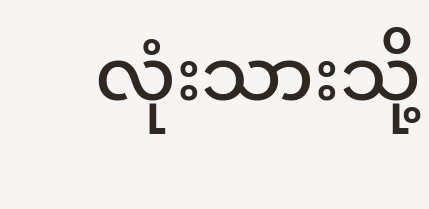လုံးသားသို့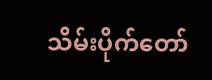သိမ်းပိုက်တော်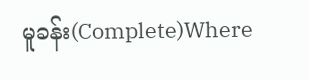မူခန်း(Complete)Where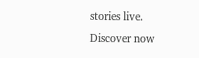stories live. Discover now